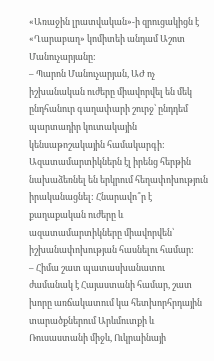«Առաջին լրատվական»-ի զրուցակիցն է «Ղարաբաղ» կոմիտեի անդամ Աշոտ Մանուչարյանը:
– Պարոն Մանուչարյան, ԱԺ ոչ իշխանական ուժերը միավորվել են մեկ ընդհանուր գաղափարի շուրջ՝ ընդդեմ պարտադիր կուտակային կենսաթոշակային համակարգի: Ազատամարտիկներն էլ իրենց հերթին նախաձեռնել են երկրում հեղափոխություն իրականացնել: Հնարավո՞ր է քաղաքական ուժերը և ազատամարտիկները միավորվեն՝ իշխանափոխության հասնելու համար:
– Հիմա շատ պատասխանատու ժամանակ է Հայաստանի համար, շատ խորը առճակատում կա հետխորհրդային տարածքներում Արևմուտքի և Ռուսաստանի միջև, Ուկրաինայի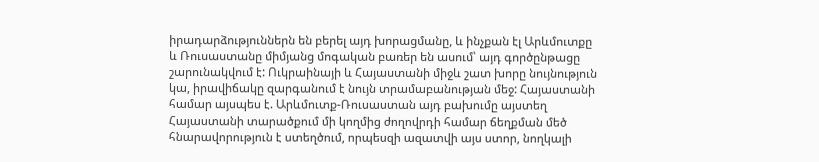իրադարձություններն են բերել այդ խորացմանը, և ինչքան էլ Արևմուտքը և Ռուսաստանը միմյանց մոգական բառեր են ասում՝ այդ գործընթացը շարունակվում է: Ուկրաինայի և Հայաստանի միջև շատ խորը նույնություն կա, իրավիճակը զարգանում է նույն տրամաբանության մեջ: Հայաստանի համար այսպես է. Արևմուտք-Ռուսաստան այդ բախումը այստեղ Հայաստանի տարածքում մի կողմից ժողովրդի համար ճեղքման մեծ հնարավորություն է ստեղծում, որպեսզի ազատվի այս ստոր, նողկալի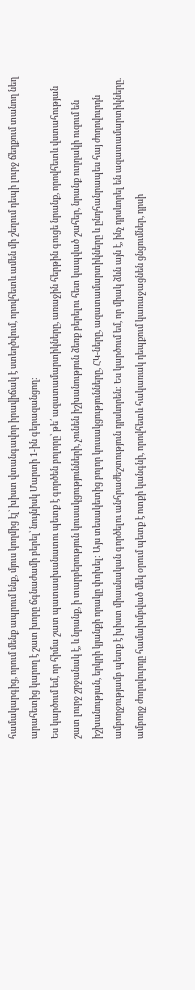համակարգից, որում մենք ապրում ենք, մյուս կողմից էլ` խիստ վտանգավոր իրավիճակ է ստեղծվում, որովհետև ամեն մի շեղում դեպի լուրջ ճեղքում տանող նեղ արահետից կարող է շատ խորը ճգնաժամի բերել՝ նույնիսկ Մարտի 1-ին գերազանցող:
Ես կարծում եմ, որ հիմա շատ պատասխանատու պետք է գործեն բոլորը՝ թե՛ ազատամարտիկները, առաջին հերթին գուցե նրանք, որովհետև վստահության շատ լուրջ շրջանակ է, և նրանք, ի տարբերություն կուսակցությունների, չունեն իշխանություն ձեռք բերելու հետ կապված շահեր, նրանք ուղղակի ուզում են իշխանության, երկրի կյանքի որակը փոխել: Այս տեսակետից բոլոր կուսակցությունները, ՀԿ-ները, ազատամարտիկները և ընդհանրապես հայ ժողովուրդն ամբողջությամբ պետք է խիստ միասնական գործելու անհրաժեշտություն դրսևորեն: Ես կարծում եմ, որ միակ ձևն այն է, ինչ դրսևորել են ազատամարտիկները. ամբողջ ժողովուրդը համախմբված մեկ օրում պետք է ոտքի կանգնի, որովհետև հակառակ դեպքում կառաջացնեն ցնցումներ, դրսի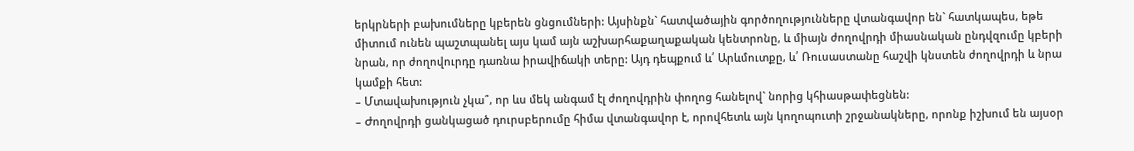երկրների բախումները կբերեն ցնցումների: Այսինքն` հատվածային գործողությունները վտանգավոր են` հատկապես, եթե միտում ունեն պաշտպանել այս կամ այն աշխարհաքաղաքական կենտրոնը, և միայն ժողովրդի միասնական ընդվզումը կբերի նրան, որ ժողովուրդը դառնա իրավիճակի տերը: Այդ դեպքում և՛ Արևմուտքը, և՛ Ռուսաստանը հաշվի կնստեն ժողովրդի և նրա կամքի հետ:
– Մտավախություն չկա՞, որ ևս մեկ անգամ էլ ժողովդրին փողոց հանելով` նորից կհիասթափեցնեն:
– Ժողովրդի ցանկացած դուրսբերումը հիմա վտանգավոր է, որովհետև այն կողոպուտի շրջանակները, որոնք իշխում են այսօր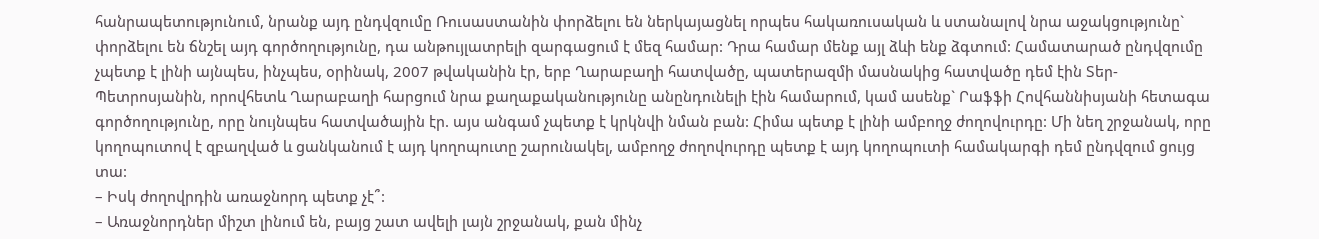հանրապետությունում, նրանք այդ ընդվզումը Ռուսաստանին փորձելու են ներկայացնել որպես հակառուսական և ստանալով նրա աջակցությունը` փորձելու են ճնշել այդ գործողությունը, դա անթույլատրելի զարգացում է մեզ համար: Դրա համար մենք այլ ձևի ենք ձգտում: Համատարած ընդվզումը չպետք է լինի այնպես, ինչպես, օրինակ, 2007 թվականին էր, երբ Ղարաբաղի հատվածը, պատերազմի մասնակից հատվածը դեմ էին Տեր-Պետրոսյանին, որովհետև Ղարաբաղի հարցում նրա քաղաքականությունը անընդունելի էին համարում, կամ ասենք` Րաֆֆի Հովհաննիսյանի հետագա գործողությունը, որը նույնպես հատվածային էր. այս անգամ չպետք է կրկնվի նման բան: Հիմա պետք է լինի ամբողջ ժողովուրդը: Մի նեղ շրջանակ, որը կողոպուտով է զբաղված և ցանկանում է այդ կողոպուտը շարունակել, ամբողջ ժողովուրդը պետք է այդ կողոպուտի համակարգի դեմ ընդվզում ցույց տա:
– Իսկ ժողովրդին առաջնորդ պետք չէ՞:
– Առաջնորդներ միշտ լինում են, բայց շատ ավելի լայն շրջանակ, քան մինչ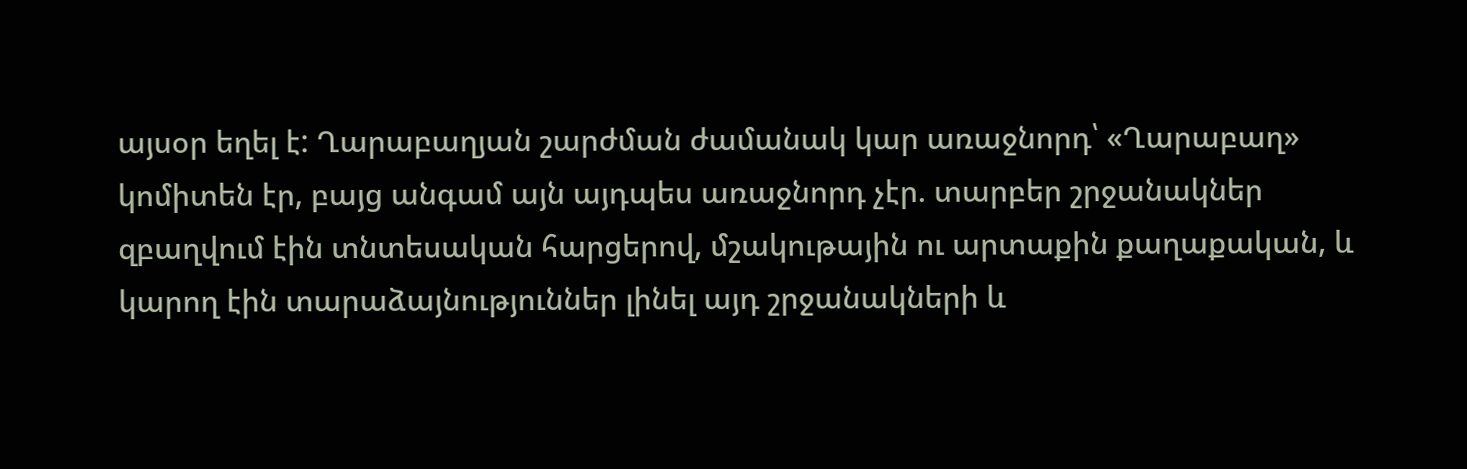այսօր եղել է: Ղարաբաղյան շարժման ժամանակ կար առաջնորդ՝ «Ղարաբաղ» կոմիտեն էր, բայց անգամ այն այդպես առաջնորդ չէր. տարբեր շրջանակներ զբաղվում էին տնտեսական հարցերով, մշակութային ու արտաքին քաղաքական, և կարող էին տարաձայնություններ լինել այդ շրջանակների և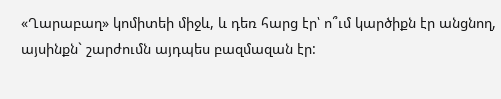«Ղարաբաղ» կոմիտեի միջև, և դեռ հարց էր՝ ո՞ւմ կարծիքն էր անցնող, այսինքն` շարժումն այդպես բազմազան էր: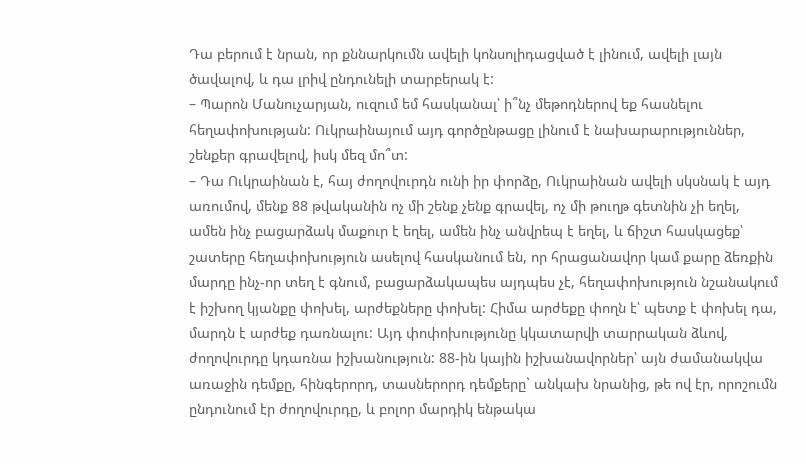Դա բերում է նրան, որ քննարկումն ավելի կոնսոլիդացված է լինում, ավելի լայն ծավալով, և դա լրիվ ընդունելի տարբերակ է:
– Պարոն Մանուչարյան, ուզում եմ հասկանալ՝ ի՞նչ մեթոդներով եք հասնելու հեղափոխության: Ուկրաինայում այդ գործընթացը լինում է նախարարություններ, շենքեր գրավելով, իսկ մեզ մո՞տ:
– Դա Ուկրաինան է, հայ ժողովուրդն ունի իր փորձը, Ուկրաինան ավելի սկսնակ է այդ առումով, մենք 88 թվականին ոչ մի շենք չենք գրավել, ոչ մի թուղթ գետնին չի եղել, ամեն ինչ բացարձակ մաքուր է եղել, ամեն ինչ անվրեպ է եղել, և ճիշտ հասկացեք՝ շատերը հեղափոխություն ասելով հասկանում են, որ հրացանավոր կամ քարը ձեռքին մարդը ինչ-որ տեղ է գնում, բացարձակապես այդպես չէ, հեղափոխություն նշանակում է իշխող կյանքը փոխել, արժեքները փոխել: Հիմա արժեքը փողն է՝ պետք է փոխել դա, մարդն է արժեք դառնալու: Այդ փոփոխությունը կկատարվի տարրական ձևով, ժողովուրդը կդառնա իշխանություն: 88-ին կային իշխանավորներ՝ այն ժամանակվա առաջին դեմքը, հինգերորդ, տասներորդ դեմքերը` անկախ նրանից, թե ով էր, որոշումն ընդունում էր ժողովուրդը, և բոլոր մարդիկ ենթակա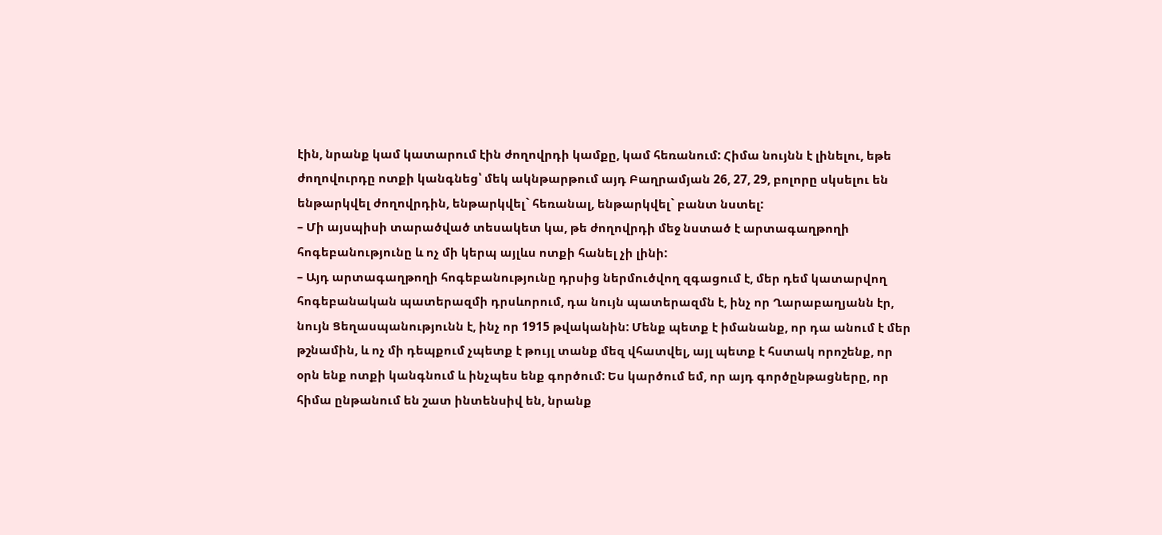էին, նրանք կամ կատարում էին ժողովրդի կամքը, կամ հեռանում: Հիմա նույնն է լինելու, եթե ժողովուրդը ոտքի կանգնեց՝ մեկ ակնթարթում այդ Բաղրամյան 26, 27, 29, բոլորը սկսելու են ենթարկվել ժողովրդին, ենթարկվել` հեռանալ, ենթարկվել` բանտ նստել:
– Մի այսպիսի տարածված տեսակետ կա, թե ժողովրդի մեջ նստած է արտագաղթողի հոգեբանությունը և ոչ մի կերպ այլևս ոտքի հանել չի լինի:
– Այդ արտագաղթողի հոգեբանությունը դրսից ներմուծվող զգացում է, մեր դեմ կատարվող հոգեբանական պատերազմի դրսևորում, դա նույն պատերազմն է, ինչ որ Ղարաբաղյանն էր, նույն Ցեղասպանությունն է, ինչ որ 1915 թվականին: Մենք պետք է իմանանք, որ դա անում է մեր թշնամին, և ոչ մի դեպքում չպետք է թույլ տանք մեզ վհատվել, այլ պետք է հստակ որոշենք, որ օրն ենք ոտքի կանգնում և ինչպես ենք գործում: Ես կարծում եմ, որ այդ գործընթացները, որ հիմա ընթանում են շատ ինտենսիվ են, նրանք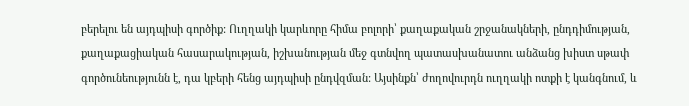բերելու են այդպիսի գործիք: Ուղղակի կարևորը հիմա բոլորի՝ քաղաքական շրջանակների, ընդդիմության, քաղաքացիական հասարակության, իշխանության մեջ գտնվող պատասխանատու անձանց խիստ սթափ գործունեությունն է, դա կբերի հենց այդպիսի ընդվզման: Այսինքն՝ ժողովուրդն ուղղակի ոտքի է կանգնում, և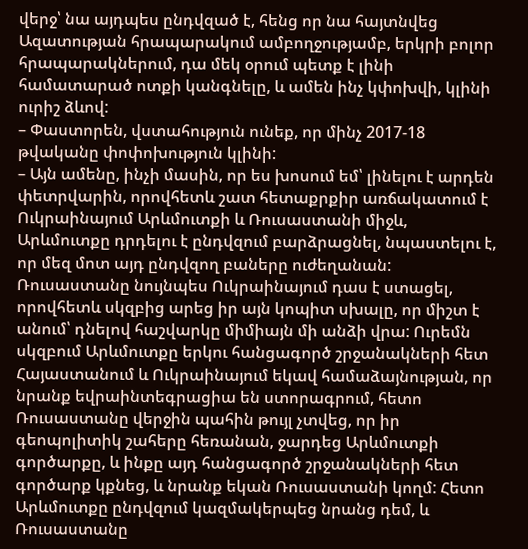վերջ՝ նա այդպես ընդվզած է, հենց որ նա հայտնվեց Ազատության հրապարակում ամբողջությամբ, երկրի բոլոր հրապարակներում, դա մեկ օրում պետք է լինի համատարած ոտքի կանգնելը, և ամեն ինչ կփոխվի, կլինի ուրիշ ձևով:
– Փաստորեն, վստահություն ունեք, որ մինչ 2017-18 թվականը փոփոխություն կլինի:
– Այն ամենը, ինչի մասին, որ ես խոսում եմ՝ լինելու է արդեն փետրվարին, որովհետև շատ հետաքրքիր առճակատում է Ուկրաինայում Արևմուտքի և Ռուսաստանի միջև, Արևմուտքը դրդելու է ընդվզում բարձրացնել, նպաստելու է, որ մեզ մոտ այդ ընդվզող բաները ուժեղանան: Ռուսաստանը նույնպես Ուկրաինայում դաս է ստացել, որովհետև սկզբից արեց իր այն կոպիտ սխալը, որ միշտ է անում՝ դնելով հաշվարկը միմիայն մի անձի վրա: Ուրեմն սկզբում Արևմուտքը երկու հանցագործ շրջանակների հետ Հայաստանում և Ուկրաինայում եկավ համաձայնության, որ նրանք եվրաինտեգրացիա են ստորագրում, հետո Ռուսաստանը վերջին պահին թույլ չտվեց, որ իր գեոպոլիտիկ շահերը հեռանան, ջարդեց Արևմուտքի գործարքը, և ինքը այդ հանցագործ շրջանակների հետ գործարք կքնեց, և նրանք եկան Ռուսաստանի կողմ: Հետո Արևմուտքը ընդվզում կազմակերպեց նրանց դեմ, և Ռուսաստանը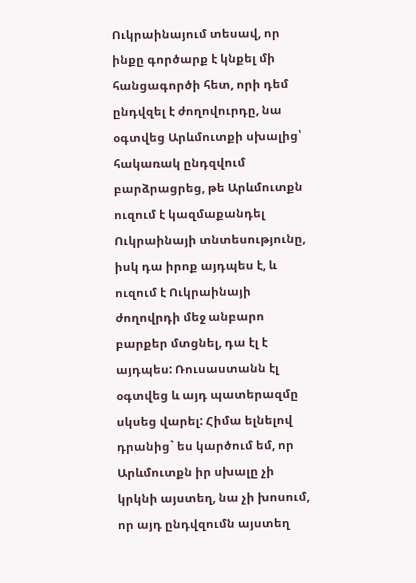Ուկրաինայում տեսավ, որ ինքը գործարք է կնքել մի հանցագործի հետ, որի դեմ ընդվզել է ժողովուրդը, նա օգտվեց Արևմուտքի սխալից՝ հակառակ ընդզվում բարձրացրեց, թե Արևմուտքն ուզում է կազմաքանդել Ուկրաինայի տնտեսությունը, իսկ դա իրոք այդպես է, և ուզում է Ուկրաինայի ժողովրդի մեջ անբարո բարքեր մտցնել, դա էլ է այդպես: Ռուսաստանն էլ օգտվեց և այդ պատերազմը սկսեց վարել: Հիմա ելնելով դրանից` ես կարծում եմ, որ Արևմուտքն իր սխալը չի կրկնի այստեղ, նա չի խոսում, որ այդ ընդվզումն այստեղ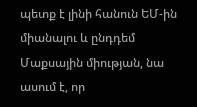պետք է լինի հանուն ԵՄ-ին միանալու և ընդդեմ Մաքսային միության, նա ասում է, որ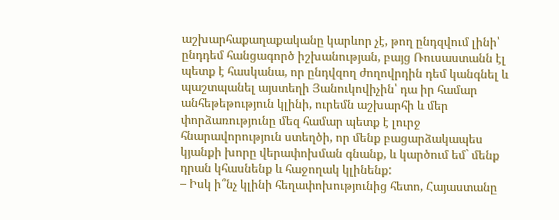աշխարհաքաղաքականը կարևոր չէ, թող ընդզվում լինի՝ ընդդեմ հանցագործ իշխանության, բայց Ռուսաստանն էլ պետք է հասկանա, որ ընդվզող ժողովրդին դեմ կանգնել և պաշտպանել այստեղի Յանուկովիչին՝ դա իր համար անհեթեթություն կլինի, ուրեմն աշխարհի և մեր փորձառությունը մեզ համար պետք է լուրջ հնարավորություն ստեղծի, որ մենք բացարձակապես կյանքի խորը վերափոխման գնանք, և կարծում եմ` մենք դրան կհասնենք և հաջողակ կլինենք:
– Իսկ ի՞նչ կլինի հեղափոխությունից հետո, Հայաստանը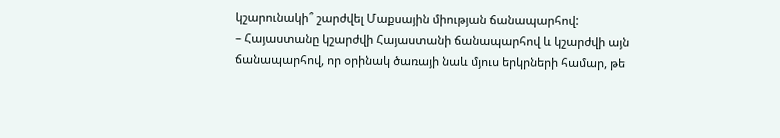կշարունակի՞ շարժվել Մաքսային միության ճանապարհով:
– Հայաստանը կշարժվի Հայաստանի ճանապարհով և կշարժվի այն ճանապարհով, որ օրինակ ծառայի նաև մյուս երկրների համար, թե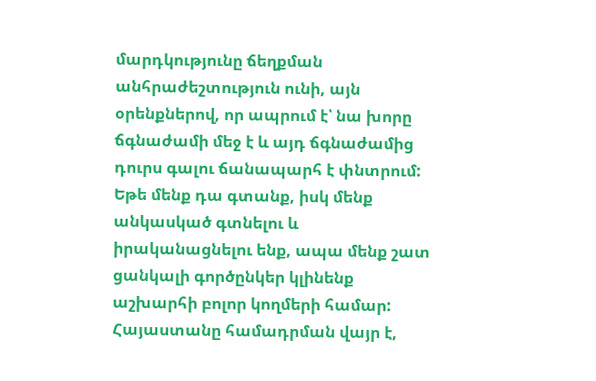մարդկությունը ճեղքման անհրաժեշտություն ունի, այն օրենքներով, որ ապրում է՝ նա խորը ճգնաժամի մեջ է և այդ ճգնաժամից դուրս գալու ճանապարհ է փնտրում: Եթե մենք դա գտանք, իսկ մենք անկասկած գտնելու և իրականացնելու ենք, ապա մենք շատ ցանկալի գործընկեր կլինենք աշխարհի բոլոր կողմերի համար: Հայաստանը համադրման վայր է,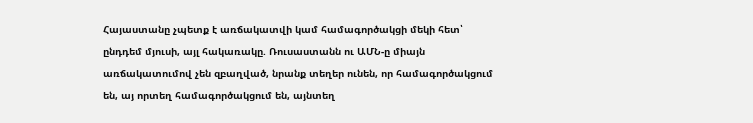Հայաստանը չպետք է առճակատվի կամ համագործակցի մեկի հետ՝ ընդդեմ մյուսի, այլ հակառակը. Ռուսաստանն ու ԱՄՆ-ը միայն առճակատումով չեն զբաղված, նրանք տեղեր ունեն, որ համագործակցում են, այ որտեղ համագործակցում են, այնտեղ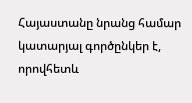Հայաստանը նրանց համար կատարյալ գործընկեր է, որովհետև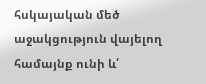հսկայական մեծ աջակցություն վայելող համայնք ունի և՛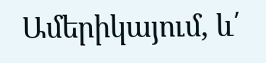Ամերիկայում, և՛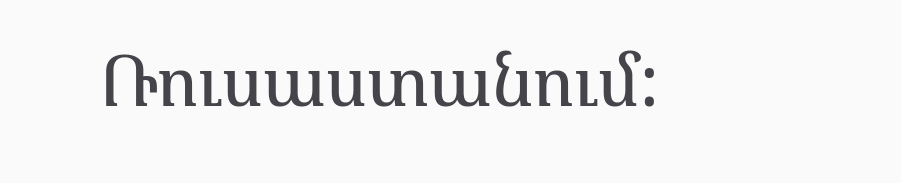Ռուսաստանում: